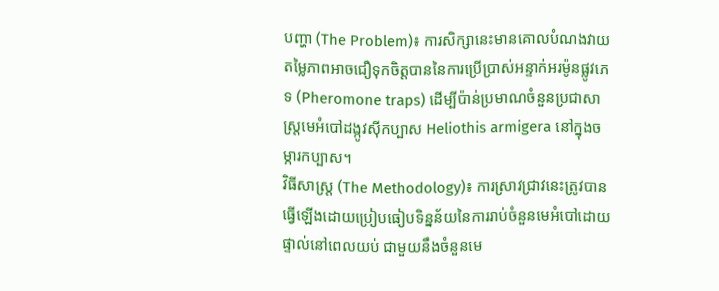បញ្ហា (The Problem)៖ ការសិក្សានេះមានគោលបំណងវាយតម្លៃភាពអាចជឿទុកចិត្តបាននៃការប្រើប្រាស់អន្ទាក់អរម៉ូនផ្លូវភេទ (Pheromone traps) ដើម្បីប៉ាន់ប្រមាណចំនួនប្រជាសាស្ត្រមេអំបៅដង្កូវស៊ីកប្បាស Heliothis armigera នៅក្នុងចម្ការកប្បាស។
វិធីសាស្ត្រ (The Methodology)៖ ការស្រាវជ្រាវនេះត្រូវបានធ្វើឡើងដោយប្រៀបធៀបទិន្នន័យនៃការរាប់ចំនួនមេអំបៅដោយផ្ទាល់នៅពេលយប់ ជាមួយនឹងចំនួនមេ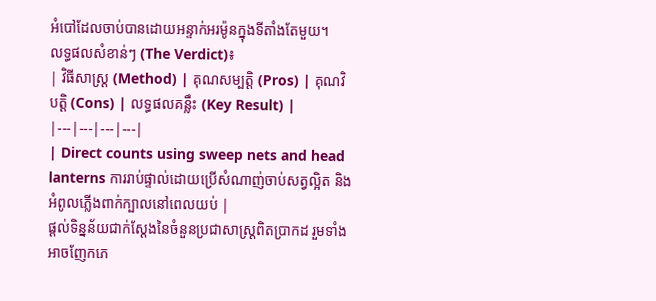អំបៅដែលចាប់បានដោយអន្ទាក់អរម៉ូនក្នុងទីតាំងតែមួយ។
លទ្ធផលសំខាន់ៗ (The Verdict)៖
| វិធីសាស្ត្រ (Method) | គុណសម្បត្តិ (Pros) | គុណវិបត្តិ (Cons) | លទ្ធផលគន្លឹះ (Key Result) |
|---|---|---|---|
| Direct counts using sweep nets and head lanterns ការរាប់ផ្ទាល់ដោយប្រើសំណាញ់ចាប់សត្វល្អិត និងអំពូលភ្លើងពាក់ក្បាលនៅពេលយប់ |
ផ្តល់ទិន្នន័យជាក់ស្តែងនៃចំនួនប្រជាសាស្ត្រពិតប្រាកដ រួមទាំងអាចញែកភេ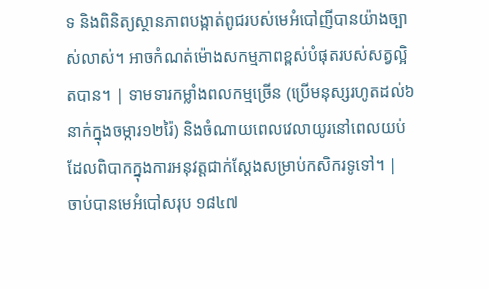ទ និងពិនិត្យស្ថានភាពបង្កាត់ពូជរបស់មេអំបៅញីបានយ៉ាងច្បាស់លាស់។ អាចកំណត់ម៉ោងសកម្មភាពខ្ពស់បំផុតរបស់សត្វល្អិតបាន។ | ទាមទារកម្លាំងពលកម្មច្រើន (ប្រើមនុស្សរហូតដល់៦នាក់ក្នុងចម្ការ១២រ៉ៃ) និងចំណាយពេលវេលាយូរនៅពេលយប់ដែលពិបាកក្នុងការអនុវត្តជាក់ស្តែងសម្រាប់កសិករទូទៅ។ | ចាប់បានមេអំបៅសរុប ១៨៤៧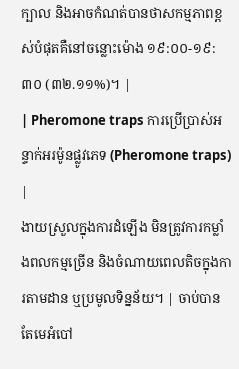ក្បាល និងអាចកំណត់បានថាសកម្មភាពខ្ពស់បំផុតគឺនៅចន្លោះម៉ោង ១៩:០០-១៩:៣០ (៣២.១១%)។ |
| Pheromone traps ការប្រើប្រាស់អន្ទាក់អរម៉ូនផ្លូវភេទ (Pheromone traps) |
ងាយស្រួលក្នុងការដំឡើង មិនត្រូវការកម្លាំងពលកម្មច្រើន និងចំណាយពេលតិចក្នុងការតាមដាន ឬប្រមូលទិន្នន័យ។ | ចាប់បានតែមេអំបៅ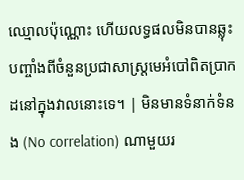ឈ្មោលប៉ុណ្ណោះ ហើយលទ្ធផលមិនបានឆ្លុះបញ្ចាំងពីចំនួនប្រជាសាស្ត្រមេអំបៅពិតប្រាកដនៅក្នុងវាលនោះទេ។ | មិនមានទំនាក់ទំនង (No correlation) ណាមួយរ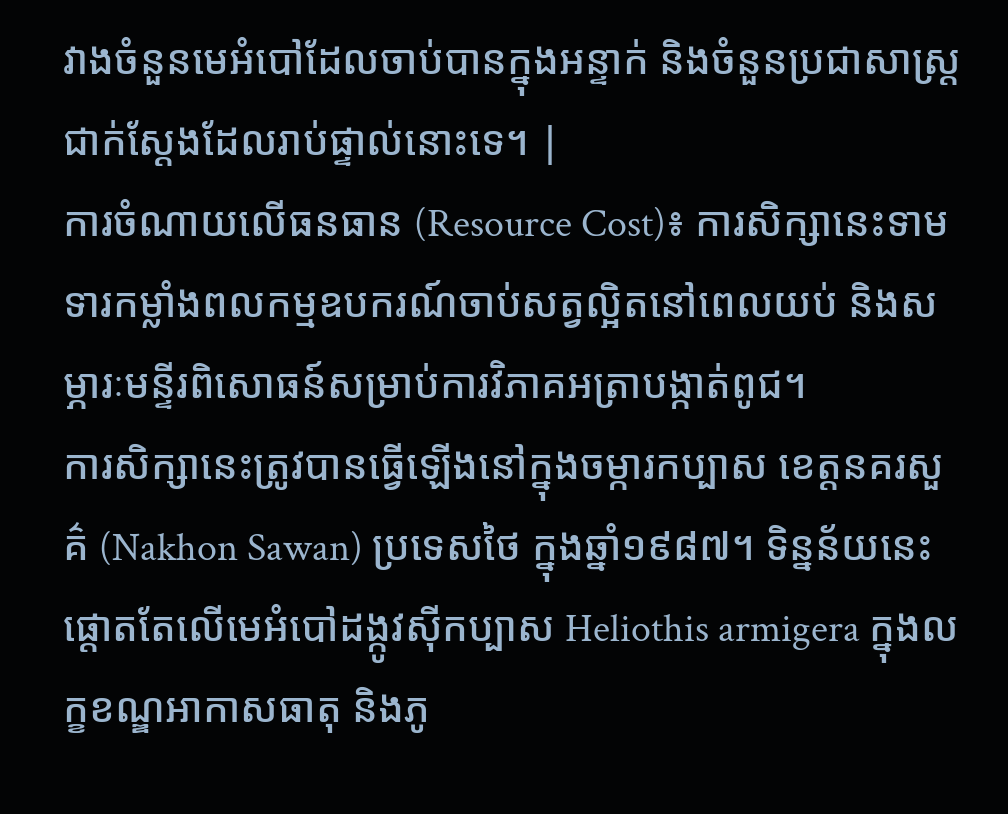វាងចំនួនមេអំបៅដែលចាប់បានក្នុងអន្ទាក់ និងចំនួនប្រជាសាស្ត្រជាក់ស្តែងដែលរាប់ផ្ទាល់នោះទេ។ |
ការចំណាយលើធនធាន (Resource Cost)៖ ការសិក្សានេះទាមទារកម្លាំងពលកម្មឧបករណ៍ចាប់សត្វល្អិតនៅពេលយប់ និងសម្ភារៈមន្ទីរពិសោធន៍សម្រាប់ការវិភាគអត្រាបង្កាត់ពូជ។
ការសិក្សានេះត្រូវបានធ្វើឡើងនៅក្នុងចម្ការកប្បាស ខេត្តនគរសួគ៌ (Nakhon Sawan) ប្រទេសថៃ ក្នុងឆ្នាំ១៩៨៧។ ទិន្នន័យនេះផ្តោតតែលើមេអំបៅដង្កូវស៊ីកប្បាស Heliothis armigera ក្នុងលក្ខខណ្ឌអាកាសធាតុ និងភូ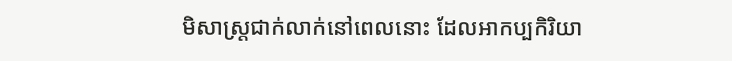មិសាស្ត្រជាក់លាក់នៅពេលនោះ ដែលអាកប្បកិរិយា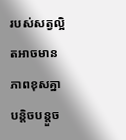របស់សត្វល្អិតអាចមានភាពខុសគ្នាបន្តិចបន្តួច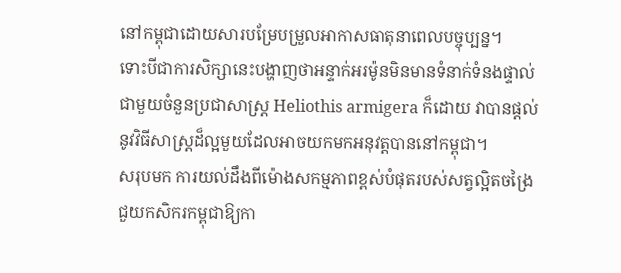នៅកម្ពុជាដោយសារបម្រែបម្រួលអាកាសធាតុនាពេលបច្ចុប្បន្ន។
ទោះបីជាការសិក្សានេះបង្ហាញថាអន្ទាក់អរម៉ូនមិនមានទំនាក់ទំនងផ្ទាល់ជាមួយចំនួនប្រជាសាស្ត្រ Heliothis armigera ក៏ដោយ វាបានផ្តល់នូវវិធីសាស្ត្រដ៏ល្អមួយដែលអាចយកមកអនុវត្តបាននៅកម្ពុជា។
សរុបមក ការយល់ដឹងពីម៉ោងសកម្មភាពខ្ពស់បំផុតរបស់សត្វល្អិតចង្រៃជួយកសិករកម្ពុជាឱ្យកា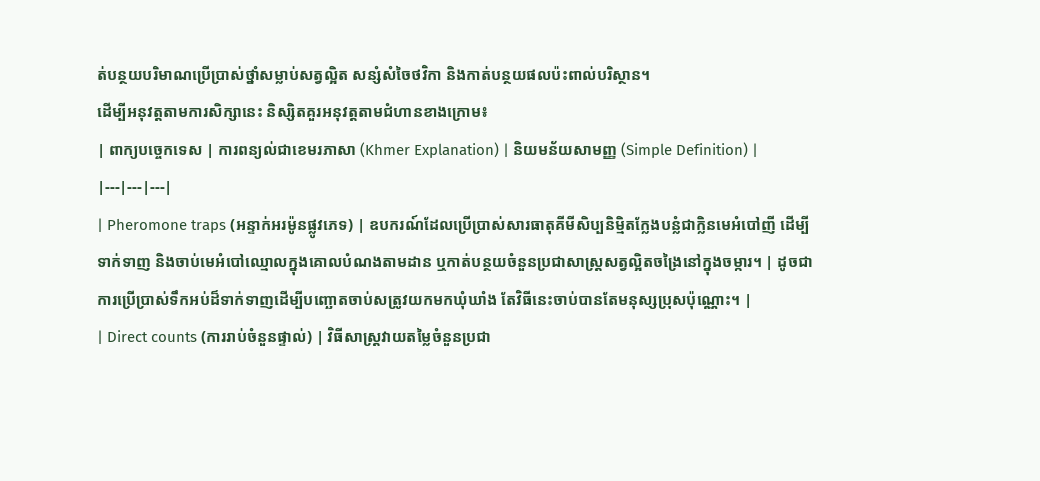ត់បន្ថយបរិមាណប្រើប្រាស់ថ្នាំសម្លាប់សត្វល្អិត សន្សំសំចៃថវិកា និងកាត់បន្ថយផលប៉ះពាល់បរិស្ថាន។
ដើម្បីអនុវត្តតាមការសិក្សានេះ និស្សិតគួរអនុវត្តតាមជំហានខាងក្រោម៖
| ពាក្យបច្ចេកទេស | ការពន្យល់ជាខេមរភាសា (Khmer Explanation) | និយមន័យសាមញ្ញ (Simple Definition) |
|---|---|---|
| Pheromone traps (អន្ទាក់អរម៉ូនផ្លូវភេទ) | ឧបករណ៍ដែលប្រើប្រាស់សារធាតុគីមីសិប្បនិម្មិតក្លែងបន្លំជាក្លិនមេអំបៅញី ដើម្បីទាក់ទាញ និងចាប់មេអំបៅឈ្មោលក្នុងគោលបំណងតាមដាន ឬកាត់បន្ថយចំនួនប្រជាសាស្ត្រសត្វល្អិតចង្រៃនៅក្នុងចម្ការ។ | ដូចជាការប្រើប្រាស់ទឹកអប់ដ៏ទាក់ទាញដើម្បីបញ្ឆោតចាប់សត្រូវយកមកឃុំឃាំង តែវិធីនេះចាប់បានតែមនុស្សប្រុសប៉ុណ្ណោះ។ |
| Direct counts (ការរាប់ចំនួនផ្ទាល់) | វិធីសាស្ត្រវាយតម្លៃចំនួនប្រជា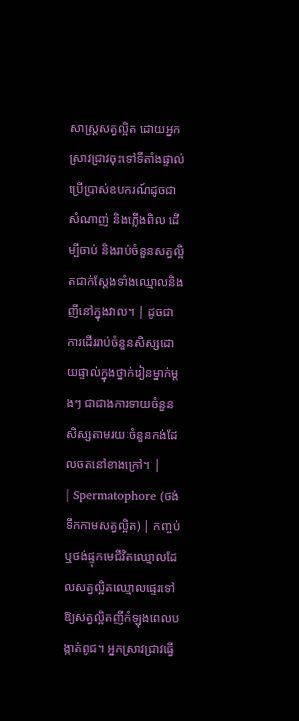សាស្ត្រសត្វល្អិត ដោយអ្នកស្រាវជ្រាវចុះទៅទីតាំងផ្ទាល់ ប្រើប្រាស់ឧបករណ៍ដូចជាសំណាញ់ និងភ្លើងពិល ដើម្បីចាប់ និងរាប់ចំនួនសត្វល្អិតជាក់ស្តែងទាំងឈ្មោលនិងញីនៅក្នុងវាល។ | ដូចជាការដើររាប់ចំនួនសិស្សដោយផ្ទាល់ក្នុងថ្នាក់រៀនម្នាក់ម្តងៗ ជាជាងការទាយចំនួនសិស្សតាមរយៈចំនួនកង់ដែលចតនៅខាងក្រៅ។ |
| Spermatophore (ថង់ទឹកកាមសត្វល្អិត) | កញ្ចប់ ឬថង់ផ្ទុកមេជីវិតឈ្មោលដែលសត្វល្អិតឈ្មោលផ្ទេរទៅឱ្យសត្វល្អិតញីកំឡុងពេលបង្កាត់ពូជ។ អ្នកស្រាវជ្រាវធ្វើ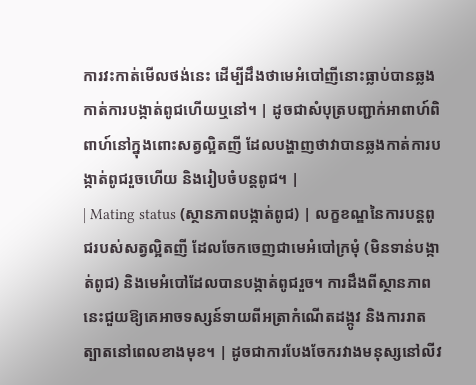ការវះកាត់មើលថង់នេះ ដើម្បីដឹងថាមេអំបៅញីនោះធ្លាប់បានឆ្លងកាត់ការបង្កាត់ពូជហើយឬនៅ។ | ដូចជាសំបុត្របញ្ជាក់អាពាហ៍ពិពាហ៍នៅក្នុងពោះសត្វល្អិតញី ដែលបង្ហាញថាវាបានឆ្លងកាត់ការបង្កាត់ពូជរួចហើយ និងរៀបចំបន្តពូជ។ |
| Mating status (ស្ថានភាពបង្កាត់ពូជ) | លក្ខខណ្ឌនៃការបន្តពូជរបស់សត្វល្អិតញី ដែលចែកចេញជាមេអំបៅក្រមុំ (មិនទាន់បង្កាត់ពូជ) និងមេអំបៅដែលបានបង្កាត់ពូជរួច។ ការដឹងពីស្ថានភាពនេះជួយឱ្យគេអាចទស្សន៍ទាយពីអត្រាកំណើតដង្កូវ និងការរាតត្បាតនៅពេលខាងមុខ។ | ដូចជាការបែងចែករវាងមនុស្សនៅលីវ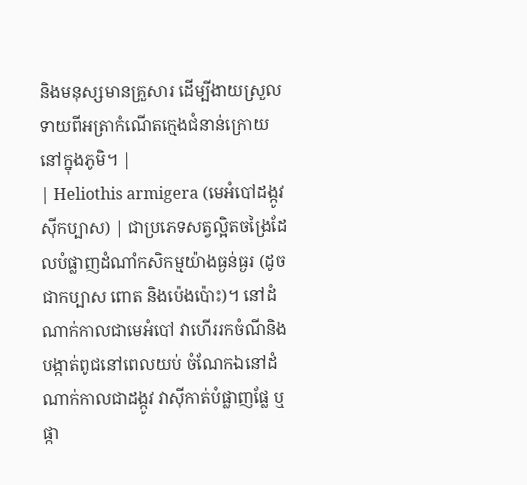និងមនុស្សមានគ្រួសារ ដើម្បីងាយស្រួលទាយពីអត្រាកំណើតក្មេងជំនាន់ក្រោយនៅក្នុងភូមិ។ |
| Heliothis armigera (មេអំបៅដង្កូវស៊ីកប្បាស) | ជាប្រភេទសត្វល្អិតចង្រៃដែលបំផ្លាញដំណាំកសិកម្មយ៉ាងធ្ងន់ធ្ងរ (ដូចជាកប្បាស ពោត និងប៉េងប៉ោះ)។ នៅដំណាក់កាលជាមេអំបៅ វាហើររកចំណីនិងបង្កាត់ពូជនៅពេលយប់ ចំណែកឯនៅដំណាក់កាលជាដង្កូវ វាស៊ីកាត់បំផ្លាញផ្លែ ឬផ្កា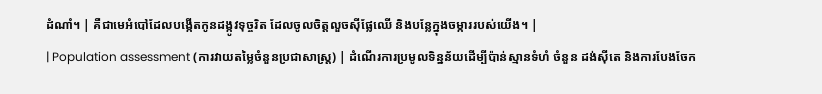ដំណាំ។ | គឺជាមេអំបៅដែលបង្កើតកូនដង្កូវទុច្ចរិត ដែលចូលចិត្តលួចស៊ីផ្លែឈើ និងបន្លែក្នុងចម្ការរបស់យើង។ |
| Population assessment (ការវាយតម្លៃចំនួនប្រជាសាស្ត្រ) | ដំណើរការប្រមូលទិន្នន័យដើម្បីប៉ាន់ស្មានទំហំ ចំនួន ដង់ស៊ីតេ និងការបែងចែក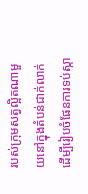របស់ក្រុមសត្វល្អិតណាមួយនៅក្នុងតំបន់ជាក់លាក់ ដើម្បីរៀបចំផែនការទប់ស្កា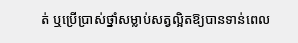ត់ ឬប្រើប្រាស់ថ្នាំសម្លាប់សត្វល្អិតឱ្យបានទាន់ពេល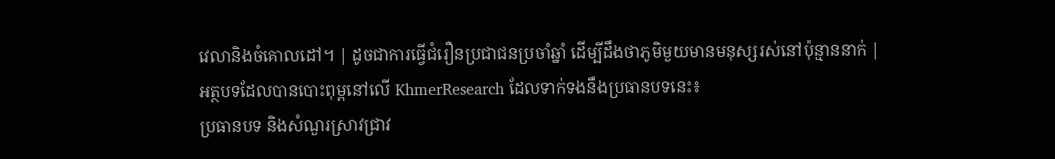វេលានិងចំគោលដៅ។ | ដូចជាការធ្វើជំរឿនប្រជាជនប្រចាំឆ្នាំ ដើម្បីដឹងថាភូមិមួយមានមនុស្សរស់នៅប៉ុន្មាននាក់ |
អត្ថបទដែលបានបោះពុម្ពនៅលើ KhmerResearch ដែលទាក់ទងនឹងប្រធានបទនេះ៖
ប្រធានបទ និងសំណួរស្រាវជ្រាវ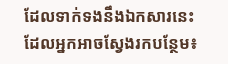ដែលទាក់ទងនឹងឯកសារនេះ ដែលអ្នកអាចស្វែងរកបន្ថែម៖